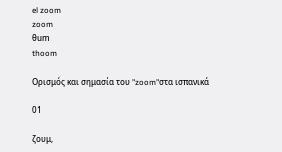el zoom
zoom
θum
thoom

Ορισμός και σημασία του "zoom"στα ισπανικά

01

ζουμ,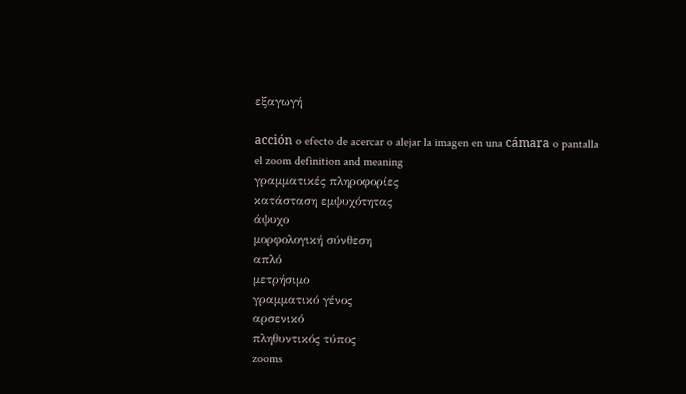εξαγωγή

acción o efecto de acercar o alejar la imagen en una cámara o pantalla
el zoom definition and meaning
γραμματικές πληροφορίες
κατάσταση εμψυχότητας
άψυχο
μορφολογική σύνθεση
απλό
μετρήσιμο
γραμματικό γένος
αρσενικό
πληθυντικός τύπος
zooms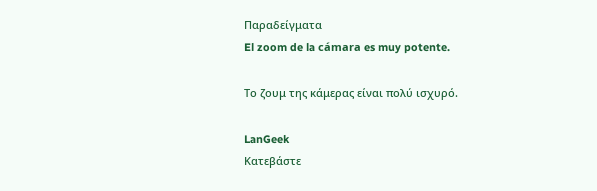Παραδείγματα
El zoom de la cámara es muy potente.

Το ζουμ της κάμερας είναι πολύ ισχυρό.

LanGeek
Κατεβάστε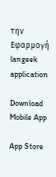την Εφαρμογή
langeek application

Download Mobile App

App Store